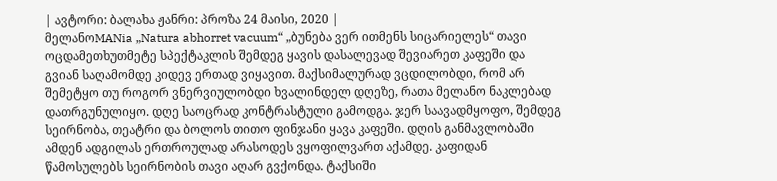| ავტორი: ბალახა ჟანრი: პროზა 24 მაისი, 2020 |
მელანოMANia „Natura abhorret vacuum“ „ბუნება ვერ ითმენს სიცარიელეს“ თავი ოცდამეთხუთმეტე სპექტაკლის შემდეგ ყავის დასალევად შევიარეთ კაფეში და გვიან საღამომდე კიდევ ერთად ვიყავით. მაქსიმალურად ვცდილობდი, რომ არ შემეტყო თუ როგორ ვნერვიულობდი ხვალინდელ დღეზე, რათა მელანო ნაკლებად დათრგუნულიყო. დღე საოცრად კონტრასტული გამოდგა. ჯერ საავადმყოფო, შემდეგ სეირნობა, თეატრი და ბოლოს თითო ფინჯანი ყავა კაფეში. დღის განმავლობაში ამდენ ადგილას ერთროულად არასოდეს ვყოფილვართ აქამდე. კაფიდან წამოსულებს სეირნობის თავი აღარ გვქონდა. ტაქსიში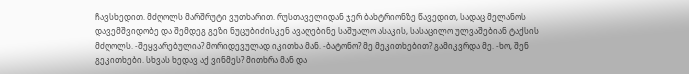ჩავსხედით. მძღოლს მარშრუტი ვუთხარით. რუსთაველიდან ჯერ ბახტრიონზე წავედით, სადაც მელანოს დავემშვიდობე და შემდეგ გეზი ნუცუბიძისკენ ავაღებინე საშუალო ასაკის, სასაცილო ულვაშებიან ტაქსის მძღოლს. -შეყვარებულია? მორიდევულად იკითხა მან. -ბატონო? მე მეკითხებით? გამიკვრდა მე. -ხო, შენ გეკითხები. სხვას ხედავ აქ ვინმეს? მითხრა მან და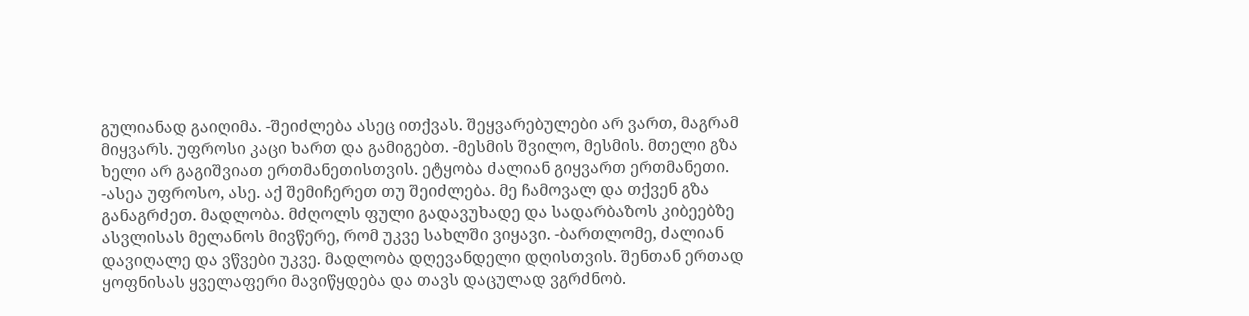გულიანად გაიღიმა. -შეიძლება ასეც ითქვას. შეყვარებულები არ ვართ, მაგრამ მიყვარს. უფროსი კაცი ხართ და გამიგებთ. -მესმის შვილო, მესმის. მთელი გზა ხელი არ გაგიშვიათ ერთმანეთისთვის. ეტყობა ძალიან გიყვართ ერთმანეთი. -ასეა უფროსო, ასე. აქ შემიჩერეთ თუ შეიძლება. მე ჩამოვალ და თქვენ გზა განაგრძეთ. მადლობა. მძღოლს ფული გადავუხადე და სადარბაზოს კიბეებზე ასვლისას მელანოს მივწერე, რომ უკვე სახლში ვიყავი. -ბართლომე, ძალიან დავიღალე და ვწვები უკვე. მადლობა დღევანდელი დღისთვის. შენთან ერთად ყოფნისას ყველაფერი მავიწყდება და თავს დაცულად ვგრძნობ.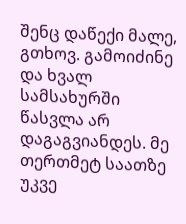შენც დაწექი მალე, გთხოვ. გამოიძინე და ხვალ სამსახურში წასვლა არ დაგაგვიანდეს. მე თერთმეტ საათზე უკვე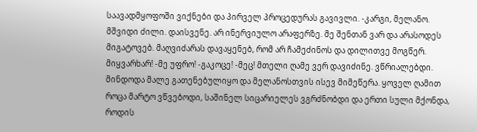საავადმყოფოში ვიქნები და პირველ პროცედურას გავივლი. -კარგი, მელანო. მშვიდი ძილი. დაისვენე. არ ინერვიულო არაფერზე. მე შენთან ვარ და არასოდეს მიგატოვებ. მაღვიძარას დავაყენებ, რომ არ ჩამეძინოს და დილითვე მოგწერ. მიყვარხარ! -მე უფრო! -გაკოცე! -მეც! მთელი ღამე ვერ დავიძინე. ვწრიალებდი. მინდოდა მალე გათენებულიყო და მელანოსთვის ისევ მიმეწერა. ყოველ ღამით როცა მარტო ვწვებოდი, საშინელ სიცარიელეს ვგრძნობდი და ერთი სული მქონდა, როდის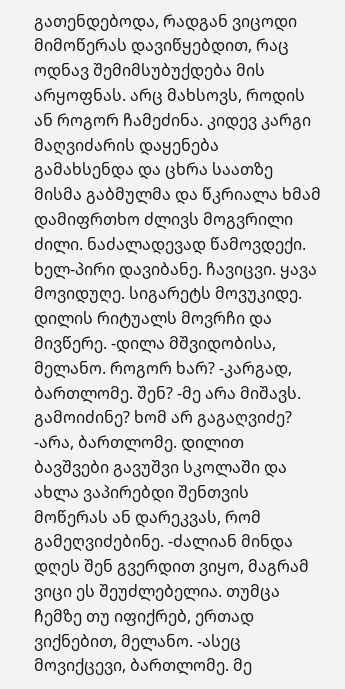გათენდებოდა, რადგან ვიცოდი მიმოწერას დავიწყებდით, რაც ოდნავ შემიმსუბუქდება მის არყოფნას. არც მახსოვს, როდის ან როგორ ჩამეძინა. კიდევ კარგი მაღვიძარის დაყენება გამახსენდა და ცხრა საათზე მისმა გაბმულმა და წკრიალა ხმამ დამიფრთხო ძლივს მოგვრილი ძილი. ნაძალადევად წამოვდექი. ხელ-პირი დავიბანე. ჩავიცვი. ყავა მოვიდუღე. სიგარეტს მოვუკიდე. დილის რიტუალს მოვრჩი და მივწერე. -დილა მშვიდობისა, მელანო. როგორ ხარ? -კარგად, ბართლომე. შენ? -მე არა მიშავს. გამოიძინე? ხომ არ გაგაღვიძე? -არა, ბართლომე. დილით ბავშვები გავუშვი სკოლაში და ახლა ვაპირებდი შენთვის მოწერას ან დარეკვას, რომ გამეღვიძებინე. -ძალიან მინდა დღეს შენ გვერდით ვიყო, მაგრამ ვიცი ეს შეუძლებელია. თუმცა ჩემზე თუ იფიქრებ, ერთად ვიქნებით, მელანო. -ასეც მოვიქცევი, ბართლომე. მე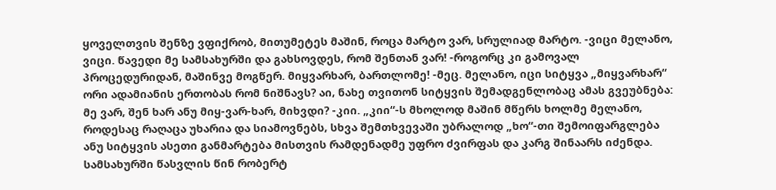ყოველთვის შენზე ვფიქრობ, მითუმეტეს მაშინ, როცა მარტო ვარ, სრულიად მარტო. -ვიცი მელანო, ვიცი. წავედი მე სამსახურში და გახსოვდეს, რომ შენთან ვარ! -როგორც კი გამოვალ პროცედურიდან, მაშინვე მოგწერ. მიყვარხარ, ბართლომე! -მეც. მელანო, იცი სიტყვა „მიყვარხარ“ ორი ადამიანის ერთობას რომ ნიშნავს? აი, ნახე თვითონ სიტყვის შემადგენლობაც ამას გვეუბნება: მე ვარ, შენ ხარ ანუ მიყ-ვარ-ხარ, მიხვდი? -კიი. „კიი“-ს მხოლოდ მაშინ მწერს ხოლმე მელანო, როდესაც რაღაცა უხარია და სიამოვნებს, სხვა შემთხვევაში უბრალოდ „ხო“-თი შემოიფარგლება ანუ სიტყვის ასეთი განმარტება მისთვის რამდენადმე უფრო ძვირფას და კარგ შინაარს იძენდა. სამსახურში წასვლის წინ რობერტ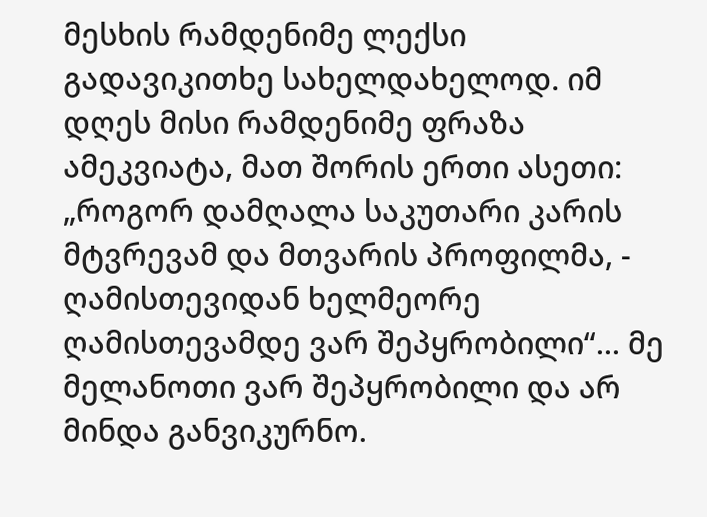მესხის რამდენიმე ლექსი გადავიკითხე სახელდახელოდ. იმ დღეს მისი რამდენიმე ფრაზა ამეკვიატა, მათ შორის ერთი ასეთი: „როგორ დამღალა საკუთარი კარის მტვრევამ და მთვარის პროფილმა, - ღამისთევიდან ხელმეორე ღამისთევამდე ვარ შეპყრობილი“... მე მელანოთი ვარ შეპყრობილი და არ მინდა განვიკურნო.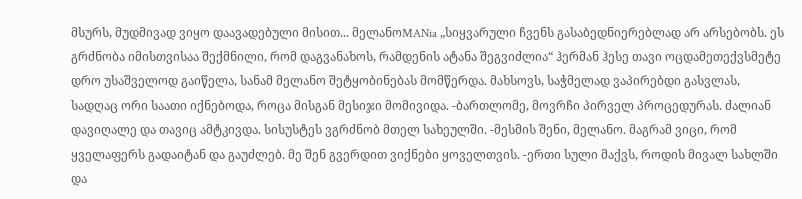მსურს, მუდმივად ვიყო დაავადებული მისით... მელანოMANia „სიყვარული ჩვენს გასაბედნიერებლად არ არსებობს. ეს გრძნობა იმისთვისაა შექმნილი, რომ დაგვანახოს, რამდენის ატანა შეგვიძლია“ ჰერმან ჰესე თავი ოცდამეთექვსმეტე დრო უსაშველოდ გაიწელა, სანამ მელანო შეტყობინებას მომწერდა. მახსოვს, საჭმელად ვაპირებდი გასვლას, სადღაც ორი საათი იქნებოდა, როცა მისგან მესიჯი მომივიდა. -ბართლომე, მოვრჩი პირველ პროცედურას. ძალიან დავიღალე და თავიც ამტკივდა. სისუსტეს ვგრძნობ მთელ სახეულში. -მესმის შენი, მელანო. მაგრამ ვიცი, რომ ყველაფერს გადაიტან და გაუძლებ. მე შენ გვერდით ვიქნები ყოველთვის. -ერთი სული მაქვს, როდის მივალ სახლში და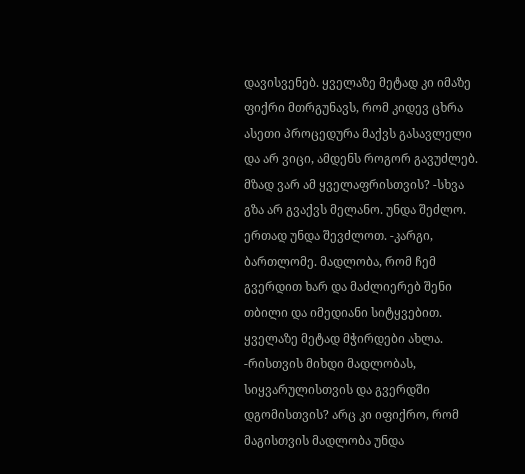დავისვენებ. ყველაზე მეტად კი იმაზე ფიქრი მთრგუნავს, რომ კიდევ ცხრა ასეთი პროცედურა მაქვს გასავლელი და არ ვიცი, ამდენს როგორ გავუძლებ. მზად ვარ ამ ყველაფრისთვის? -სხვა გზა არ გვაქვს მელანო. უნდა შეძლო. ერთად უნდა შევძლოთ. -კარგი, ბართლომე. მადლობა, რომ ჩემ გვერდით ხარ და მაძლიერებ შენი თბილი და იმედიანი სიტყვებით. ყველაზე მეტად მჭირდები ახლა. -რისთვის მიხდი მადლობას, სიყვარულისთვის და გვერდში დგომისთვის? არც კი იფიქრო, რომ მაგისთვის მადლობა უნდა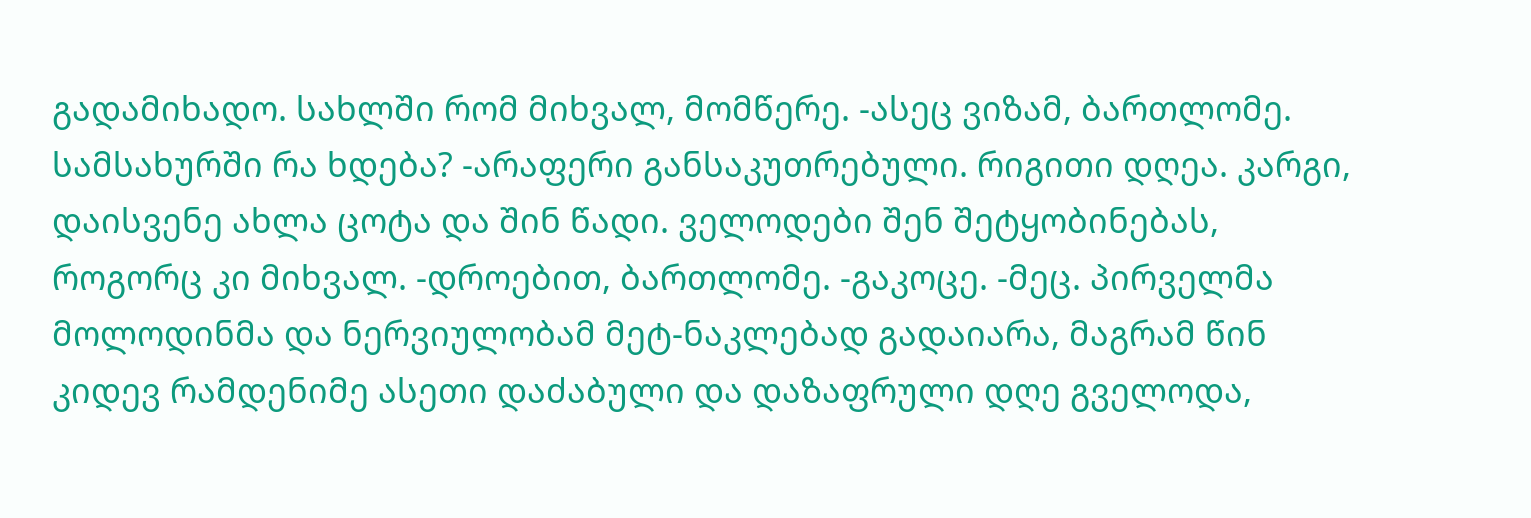გადამიხადო. სახლში რომ მიხვალ, მომწერე. -ასეც ვიზამ, ბართლომე. სამსახურში რა ხდება? -არაფერი განსაკუთრებული. რიგითი დღეა. კარგი, დაისვენე ახლა ცოტა და შინ წადი. ველოდები შენ შეტყობინებას, როგორც კი მიხვალ. -დროებით, ბართლომე. -გაკოცე. -მეც. პირველმა მოლოდინმა და ნერვიულობამ მეტ-ნაკლებად გადაიარა, მაგრამ წინ კიდევ რამდენიმე ასეთი დაძაბული და დაზაფრული დღე გველოდა,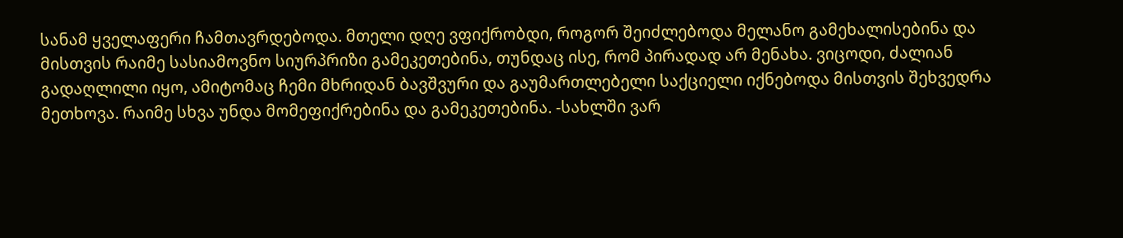სანამ ყველაფერი ჩამთავრდებოდა. მთელი დღე ვფიქრობდი, როგორ შეიძლებოდა მელანო გამეხალისებინა და მისთვის რაიმე სასიამოვნო სიურპრიზი გამეკეთებინა, თუნდაც ისე, რომ პირადად არ მენახა. ვიცოდი, ძალიან გადაღლილი იყო, ამიტომაც ჩემი მხრიდან ბავშვური და გაუმართლებელი საქციელი იქნებოდა მისთვის შეხვედრა მეთხოვა. რაიმე სხვა უნდა მომეფიქრებინა და გამეკეთებინა. -სახლში ვარ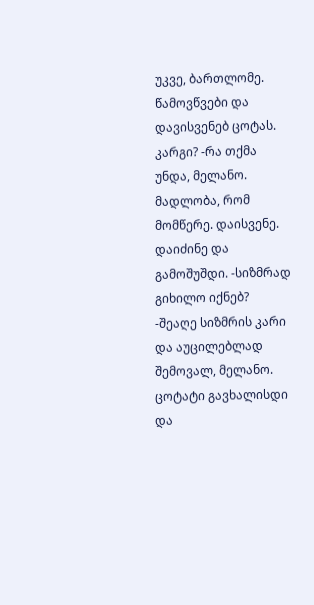უკვე, ბართლომე. წამოვწვები და დავისვენებ ცოტას. კარგი? -რა თქმა უნდა, მელანო. მადლობა, რომ მომწერე. დაისვენე. დაიძინე და გამოშუშდი. -სიზმრად გიხილო იქნებ? -შეაღე სიზმრის კარი და აუცილებლად შემოვალ, მელანო. ცოტატი გავხალისდი და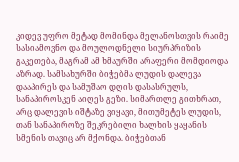კიდევ უფრო მეტად მომინდა მელანოსთვის რაიმე სასიამოვნო და მოულოდნელი სიურპრიზის გაკეთება, მაგრამ ამ ხმაურში არაფერი მომდიოდა აზრად. სამსახურში ბიჭებმა ლუდის დალევა დააპირეს და სამუშაო დღის დასასრულს, სანაპიროსკენ აიღეს გეზი. სიმართლე გითხრათ, არც დალევის იშტაზე ვიყავი, მითუმეტეს ლუდის, თან სანაპიროზე შეკრებილი ხალხის ყაყანის სმენის თავიც არ მქონდა. ბიჭებთან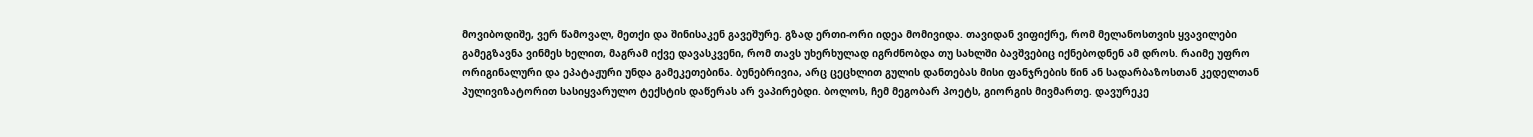მოვიბოდიშე, ვერ წამოვალ, მეთქი და შინისაკენ გავეშურე. გზად ერთი-ორი იდეა მომივიდა. თავიდან ვიფიქრე, რომ მელანოსთვის ყვავილები გამეგზავნა ვინმეს ხელით, მაგრამ იქვე დავასკვენი, რომ თავს უხერხულად იგრძნობდა თუ სახლში ბავშვებიც იქნებოდნენ ამ დროს. რაიმე უფრო ორიგინალური და ეპატაჟური უნდა გამეკეთებინა. ბუნებრივია, არც ცეცხლით გულის დანთებას მისი ფანჯრების წინ ან სადარბაზოსთან კედელთან პულივიზატორით სასიყვარულო ტექსტის დაწერას არ ვაპირებდი. ბოლოს, ჩემ მეგობარ პოეტს, გიორგის მივმართე. დავურეკე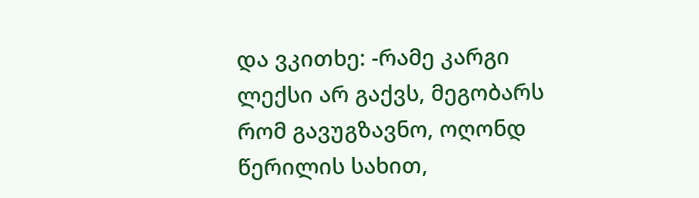და ვკითხე: -რამე კარგი ლექსი არ გაქვს, მეგობარს რომ გავუგზავნო, ოღონდ წერილის სახით,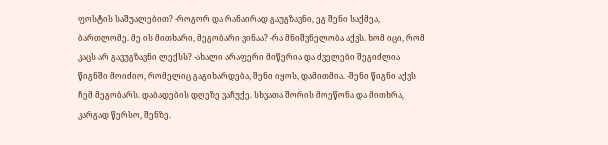ფოსტის საშუალებით? -როგორ და რანაირად გაუგზავნი, ეგ შენი საქმეა, ბართლომე. მე ის მითხარი, მეგობარი ვინაა? -რა მნიშვნელობა აქვს. ხომ იცი, რომ კაცს არ გავუგზავნი ლექსს? -ახალი არაფერი მიწერია და ძველები შეგიძლია წიგნში მოიძიო, რომელიც გაგიხარდება, შენი იყოს, დამითმია. -შენი წიგნი აქვს ჩემ მეგობარს. დაბადების დღეზე ვაჩუქე. სხვათა შორის მოეწონა და მითხრა, კარგად წერსო, შენზე.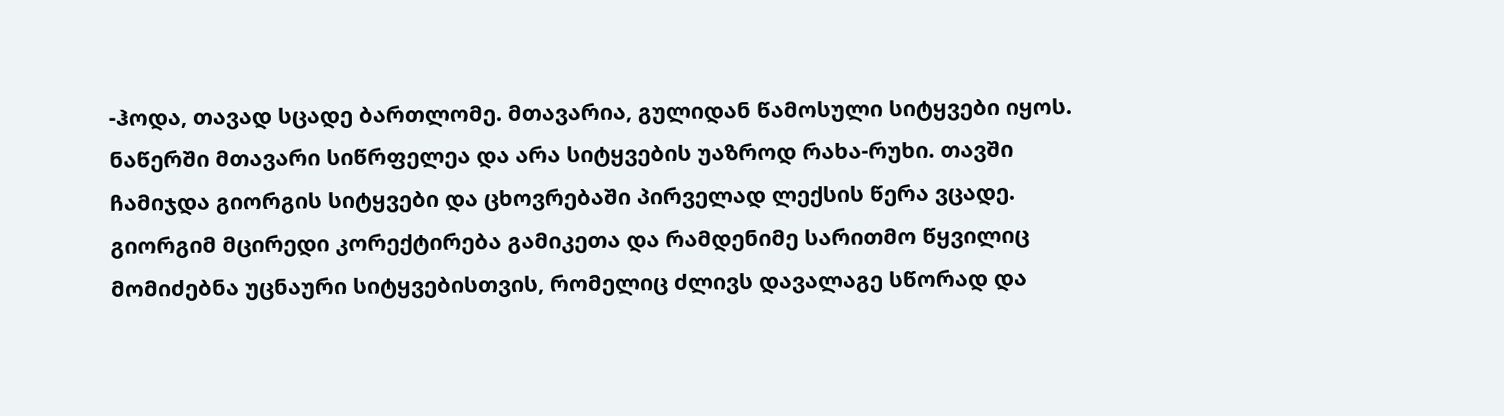-ჰოდა, თავად სცადე ბართლომე. მთავარია, გულიდან წამოსული სიტყვები იყოს. ნაწერში მთავარი სიწრფელეა და არა სიტყვების უაზროდ რახა-რუხი. თავში ჩამიჯდა გიორგის სიტყვები და ცხოვრებაში პირველად ლექსის წერა ვცადე. გიორგიმ მცირედი კორექტირება გამიკეთა და რამდენიმე სარითმო წყვილიც მომიძებნა უცნაური სიტყვებისთვის, რომელიც ძლივს დავალაგე სწორად და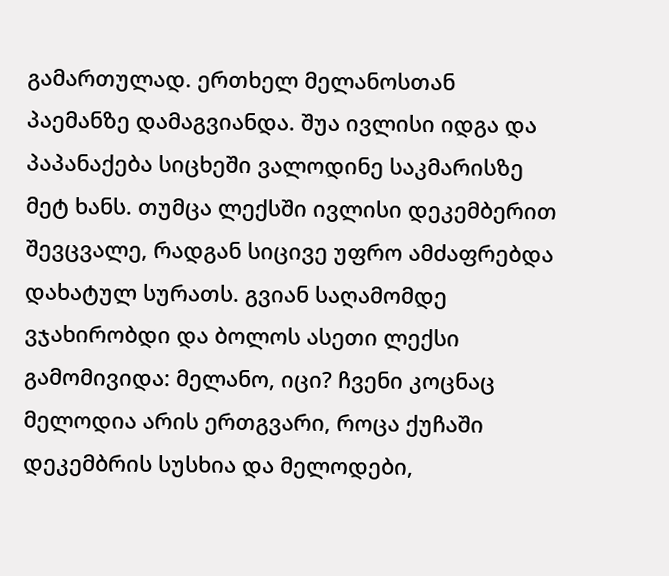გამართულად. ერთხელ მელანოსთან პაემანზე დამაგვიანდა. შუა ივლისი იდგა და პაპანაქება სიცხეში ვალოდინე საკმარისზე მეტ ხანს. თუმცა ლექსში ივლისი დეკემბერით შევცვალე, რადგან სიცივე უფრო ამძაფრებდა დახატულ სურათს. გვიან საღამომდე ვჯახირობდი და ბოლოს ასეთი ლექსი გამომივიდა: მელანო, იცი? ჩვენი კოცნაც მელოდია არის ერთგვარი, როცა ქუჩაში დეკემბრის სუსხია და მელოდები,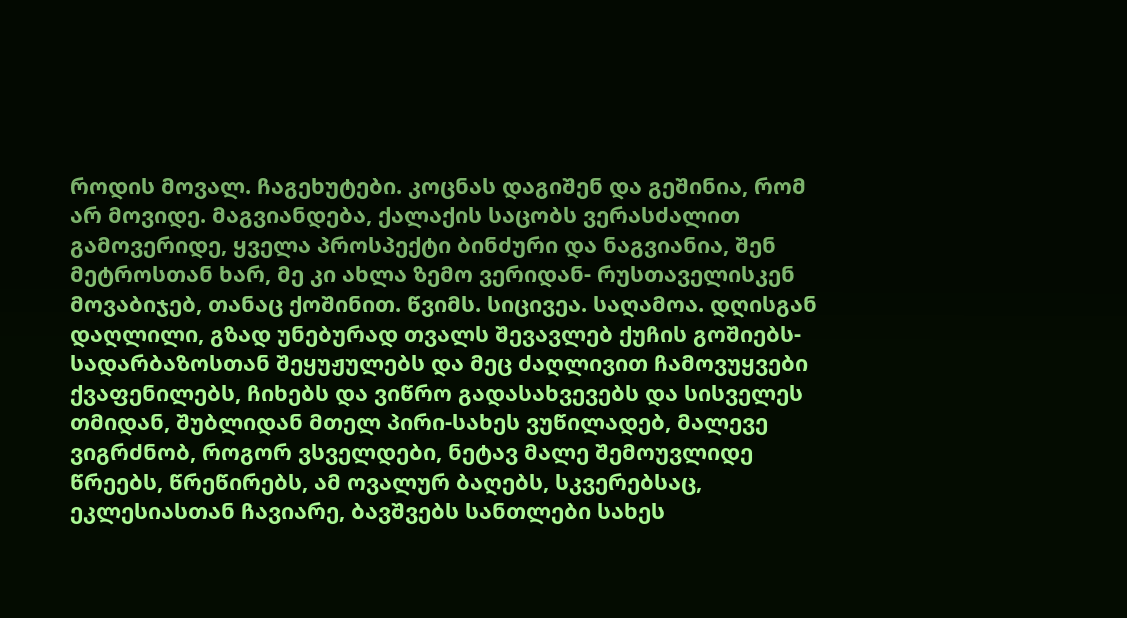როდის მოვალ. ჩაგეხუტები. კოცნას დაგიშენ და გეშინია, რომ არ მოვიდე. მაგვიანდება, ქალაქის საცობს ვერასძალით გამოვერიდე, ყველა პროსპექტი ბინძური და ნაგვიანია, შენ მეტროსთან ხარ, მე კი ახლა ზემო ვერიდან- რუსთაველისკენ მოვაბიჯებ, თანაც ქოშინით. წვიმს. სიცივეა. საღამოა. დღისგან დაღლილი, გზად უნებურად თვალს შევავლებ ქუჩის გოშიებს- სადარბაზოსთან შეყუჟულებს და მეც ძაღლივით ჩამოვუყვები ქვაფენილებს, ჩიხებს და ვიწრო გადასახვევებს და სისველეს თმიდან, შუბლიდან მთელ პირი-სახეს ვუწილადებ, მალევე ვიგრძნობ, როგორ ვსველდები, ნეტავ მალე შემოუვლიდე წრეებს, წრეწირებს, ამ ოვალურ ბაღებს, სკვერებსაც, ეკლესიასთან ჩავიარე, ბავშვებს სანთლები სახეს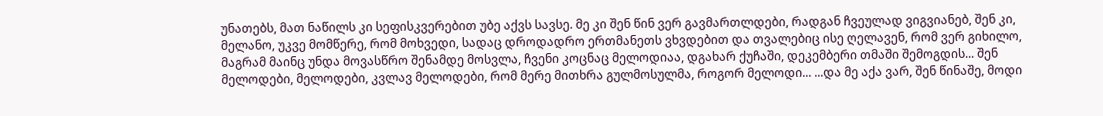უნათებს, მათ ნაწილს კი სეფისკვერებით უბე აქვს სავსე. მე კი შენ წინ ვერ გავმართლდები, რადგან ჩვეულად ვიგვიანებ, შენ კი, მელანო, უკვე მომწერე, რომ მოხვედი, სადაც დროდადრო ერთმანეთს ვხვდებით და თვალებიც ისე ღელავენ, რომ ვერ გიხილო, მაგრამ მაინც უნდა მოვასწრო შენამდე მოსვლა, ჩვენი კოცნაც მელოდიაა, დგახარ ქუჩაში, დეკემბერი თმაში შემოგდის... შენ მელოდები, მელოდები, კვლავ მელოდები, რომ მერე მითხრა გულმოსულმა, როგორ მელოდი... ...და მე აქა ვარ, შენ წინაშე, მოდი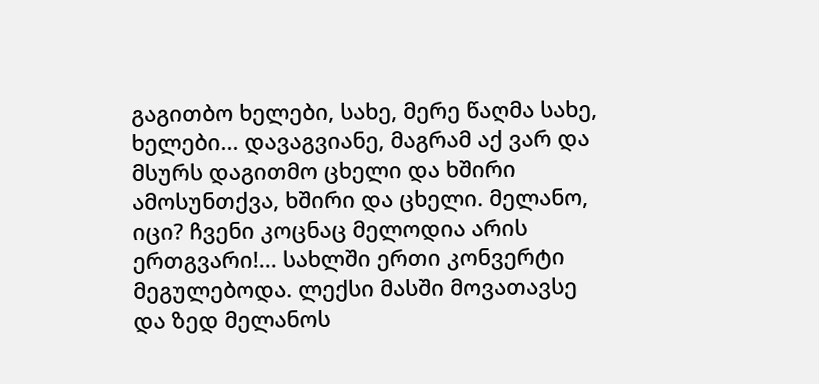გაგითბო ხელები, სახე, მერე წაღმა სახე, ხელები... დავაგვიანე, მაგრამ აქ ვარ და მსურს დაგითმო ცხელი და ხშირი ამოსუნთქვა, ხშირი და ცხელი. მელანო, იცი? ჩვენი კოცნაც მელოდია არის ერთგვარი!... სახლში ერთი კონვერტი მეგულებოდა. ლექსი მასში მოვათავსე და ზედ მელანოს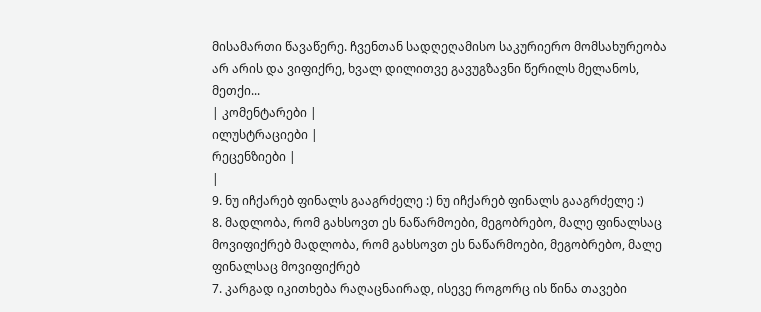მისამართი წავაწერე. ჩვენთან სადღეღამისო საკურიერო მომსახურეობა არ არის და ვიფიქრე, ხვალ დილითვე გავუგზავნი წერილს მელანოს, მეთქი...
| კომენტარები |
ილუსტრაციები |
რეცენზიები |
|
9. ნუ იჩქარებ ფინალს გააგრძელე :) ნუ იჩქარებ ფინალს გააგრძელე :)
8. მადლობა, რომ გახსოვთ ეს ნაწარმოები, მეგობრებო, მალე ფინალსაც მოვიფიქრებ მადლობა, რომ გახსოვთ ეს ნაწარმოები, მეგობრებო, მალე ფინალსაც მოვიფიქრებ
7. კარგად იკითხება რაღაცნაირად, ისევე როგორც ის წინა თავები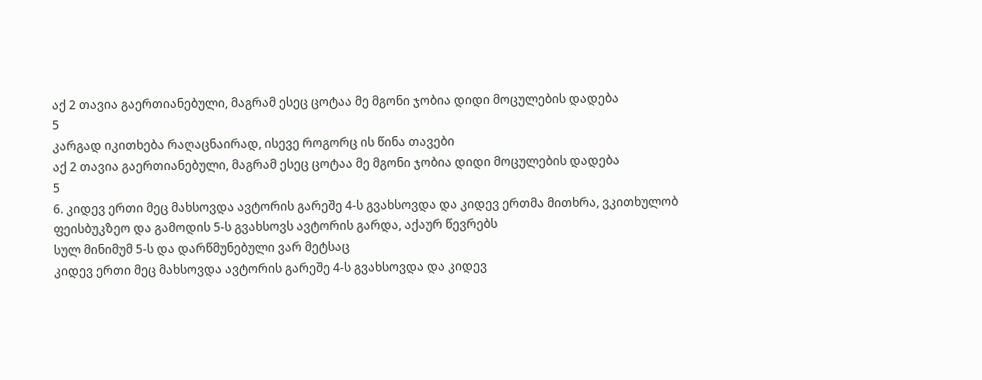აქ 2 თავია გაერთიანებული, მაგრამ ესეც ცოტაა მე მგონი ჯობია დიდი მოცულების დადება
5
კარგად იკითხება რაღაცნაირად, ისევე როგორც ის წინა თავები
აქ 2 თავია გაერთიანებული, მაგრამ ესეც ცოტაა მე მგონი ჯობია დიდი მოცულების დადება
5
6. კიდევ ერთი მეც მახსოვდა ავტორის გარეშე 4-ს გვახსოვდა და კიდევ ერთმა მითხრა, ვკითხულობ ფეისბუკზეო და გამოდის 5-ს გვახსოვს ავტორის გარდა, აქაურ წევრებს
სულ მინიმუმ 5-ს და დარწმუნებული ვარ მეტსაც
კიდევ ერთი მეც მახსოვდა ავტორის გარეშე 4-ს გვახსოვდა და კიდევ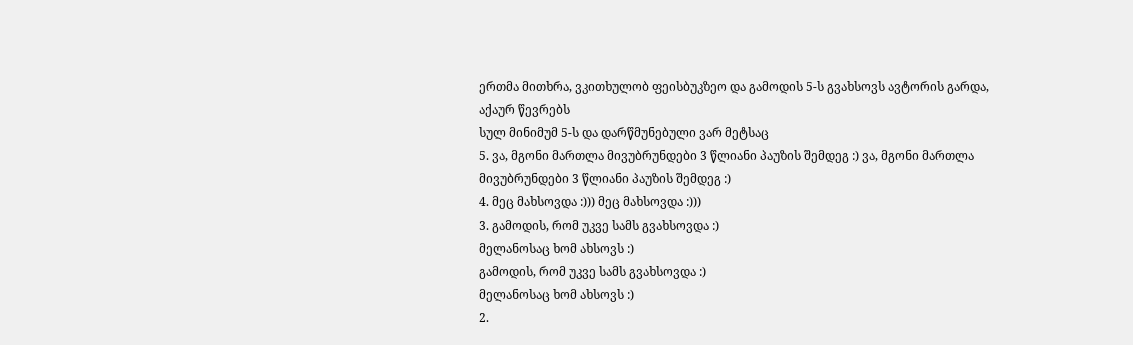ერთმა მითხრა, ვკითხულობ ფეისბუკზეო და გამოდის 5-ს გვახსოვს ავტორის გარდა, აქაურ წევრებს
სულ მინიმუმ 5-ს და დარწმუნებული ვარ მეტსაც
5. ვა, მგონი მართლა მივუბრუნდები 3 წლიანი პაუზის შემდეგ :) ვა, მგონი მართლა მივუბრუნდები 3 წლიანი პაუზის შემდეგ :)
4. მეც მახსოვდა :))) მეც მახსოვდა :)))
3. გამოდის, რომ უკვე სამს გვახსოვდა :)
მელანოსაც ხომ ახსოვს :)
გამოდის, რომ უკვე სამს გვახსოვდა :)
მელანოსაც ხომ ახსოვს :)
2.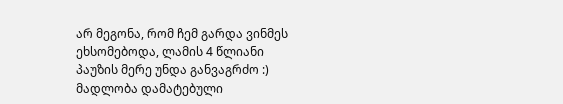არ მეგონა, რომ ჩემ გარდა ვინმეს ეხსომებოდა, ლამის 4 წლიანი პაუზის მერე უნდა განვაგრძო :) მადლობა დამატებული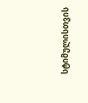სტიმულისთვის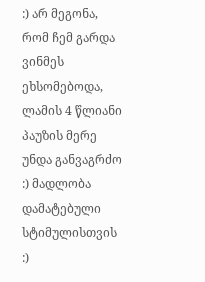:) არ მეგონა, რომ ჩემ გარდა ვინმეს ეხსომებოდა, ლამის 4 წლიანი პაუზის მერე უნდა განვაგრძო :) მადლობა დამატებული სტიმულისთვის :)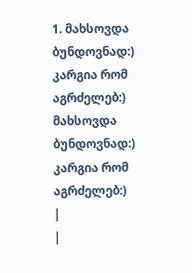1. მახსოვდა ბუნდოვნად:) კარგია რომ აგრძელებ:) მახსოვდა ბუნდოვნად:) კარგია რომ აგრძელებ:)
|
|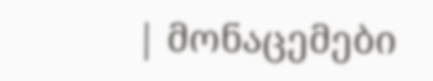| მონაცემები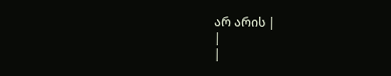არ არის |
|
|